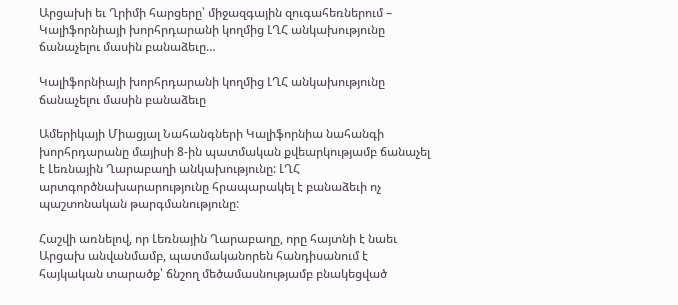Արցախի եւ Ղրիմի հարցերը՝ միջազգային զուգահեռներում – Կալիֆորնիայի խորհրդարանի կողմից ԼՂՀ անկախությունը ճանաչելու մասին բանաձեւը…

Կալիֆորնիայի խորհրդարանի կողմից ԼՂՀ անկախությունը ճանաչելու մասին բանաձեւը

Ամերիկայի Միացյալ Նահանգների Կալիֆորնիա նահանգի խորհրդարանը մայիսի 8-ին պատմական քվեարկությամբ ճանաչել է Լեռնային Ղարաբաղի անկախությունը: ԼՂՀ արտգործնախարարությունը հրապարակել է բանաձեւի ոչ պաշտոնական թարգմանությունը:

Հաշվի առնելով, որ Լեռնային Ղարաբաղը, որը հայտնի է նաեւ Արցախ անվանմամբ, պատմականորեն հանդիսանում է հայկական տարածք՝ ճնշող մեծամասնությամբ բնակեցված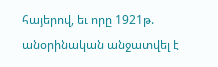հայերով, եւ որը 1921թ. անօրինական անջատվել է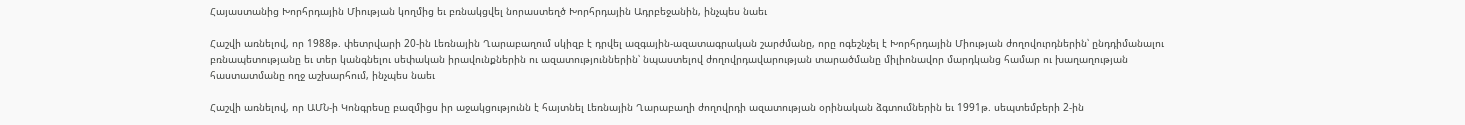Հայաստանից Խորհրդային Միության կողմից եւ բռնակցվել նորաստեղծ Խորհրդային Ադրբեջանին, ինչպես նաեւ

Հաշվի առնելով, որ 1988թ. փետրվարի 20-ին Լեռնային Ղարաբաղում սկիզբ է դրվել ազգային-ազատագրական շարժմանը, որը ոգեշնչել է Խորհրդային Միության ժողովուրդներին՝ ընդդիմանալու բռնապետությանը եւ տեր կանգնելու սեփական իրավունքներին ու ազատություններին՝ նպաստելով ժողովրդավարության տարածմանը միլիոնավոր մարդկանց համար ու խաղաղության հաստատմանը ողջ աշխարհում, ինչպես նաեւ

Հաշվի առնելով, որ ԱՄՆ-ի Կոնգրեսը բազմիցս իր աջակցությունն է հայտնել Լեռնային Ղարաբաղի ժողովրդի ազատության օրինական ձգտումներին եւ 1991թ. սեպտեմբերի 2-ին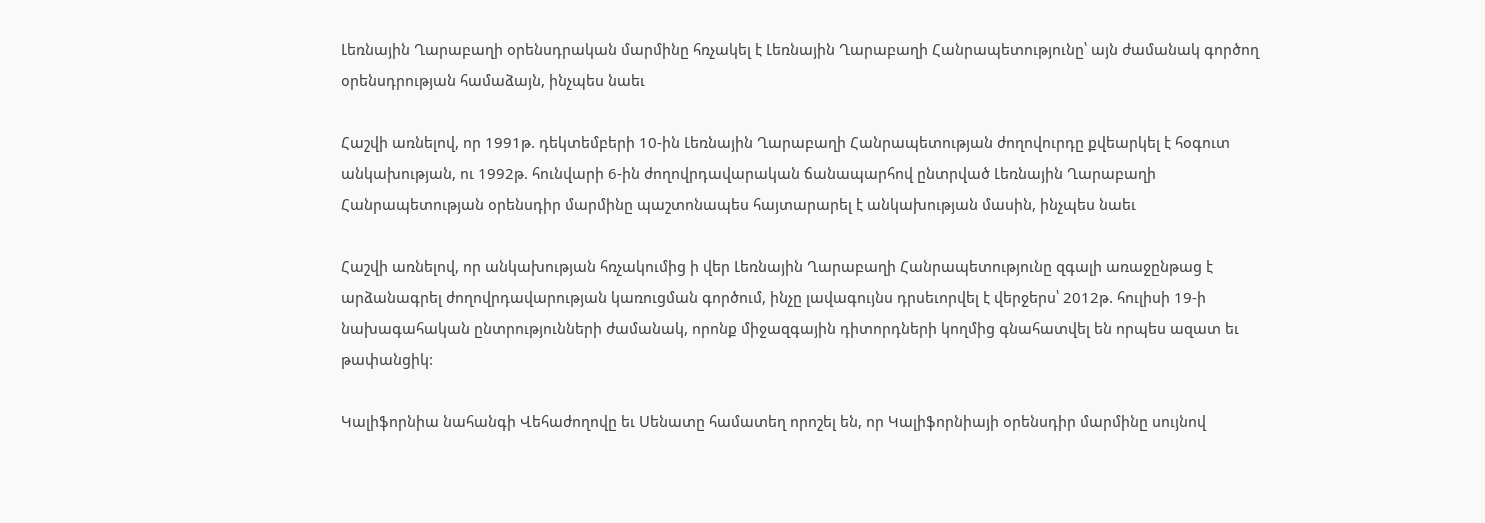Լեռնային Ղարաբաղի օրենսդրական մարմինը հռչակել է Լեռնային Ղարաբաղի Հանրապետությունը՝ այն ժամանակ գործող օրենսդրության համաձայն, ինչպես նաեւ

Հաշվի առնելով, որ 1991թ. դեկտեմբերի 10-ին Լեռնային Ղարաբաղի Հանրապետության ժողովուրդը քվեարկել է հօգուտ անկախության, ու 1992թ. հունվարի 6-ին ժողովրդավարական ճանապարհով ընտրված Լեռնային Ղարաբաղի Հանրապետության օրենսդիր մարմինը պաշտոնապես հայտարարել է անկախության մասին, ինչպես նաեւ

Հաշվի առնելով, որ անկախության հռչակումից ի վեր Լեռնային Ղարաբաղի Հանրապետությունը զգալի առաջընթաց է արձանագրել ժողովրդավարության կառուցման գործում, ինչը լավագույնս դրսեւորվել է վերջերս՝ 2012թ. հուլիսի 19-ի նախագահական ընտրությունների ժամանակ, որոնք միջազգային դիտորդների կողմից գնահատվել են որպես ազատ եւ թափանցիկ:

Կալիֆորնիա նահանգի Վեհաժողովը եւ Սենատը համատեղ որոշել են, որ Կալիֆորնիայի օրենսդիր մարմինը սույնով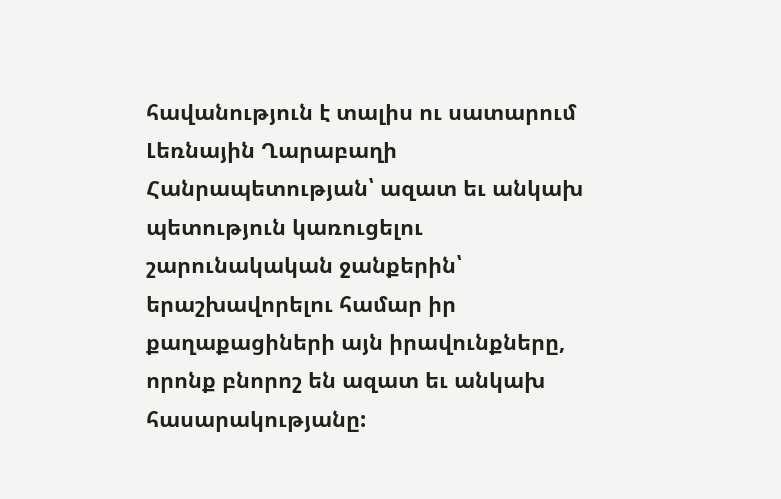հավանություն է տալիս ու սատարում Լեռնային Ղարաբաղի Հանրապետության՝ ազատ եւ անկախ պետություն կառուցելու շարունակական ջանքերին՝ երաշխավորելու համար իր քաղաքացիների այն իրավունքները, որոնք բնորոշ են ազատ եւ անկախ հասարակությանը: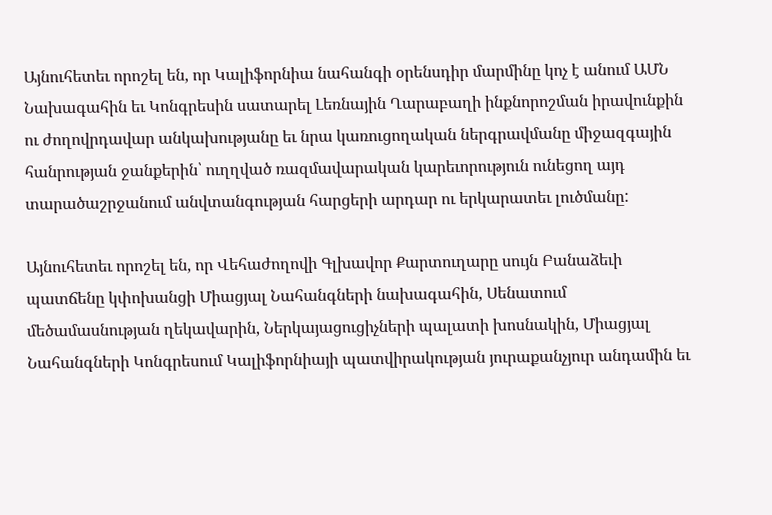Այնուհետեւ որոշել են, որ Կալիֆորնիա նահանգի օրենսդիր մարմինը կոչ է անում ԱՄՆ Նախագահին եւ Կոնգրեսին սատարել Լեռնային Ղարաբաղի ինքնորոշման իրավունքին ու ժողովրդավար անկախությանը եւ նրա կառուցողական ներգրավմանը միջազգային հանրության ջանքերին՝ ուղղված ռազմավարական կարեւորություն ունեցող այդ տարածաշրջանում անվտանգության հարցերի արդար ու երկարատեւ լուծմանը:

Այնուհետեւ որոշել են, որ Վեհաժողովի Գլխավոր Քարտուղարը սույն Բանաձեւի պատճենը կփոխանցի Միացյալ Նահանգների նախագահին, Սենատում մեծամասնության ղեկավարին, Ներկայացուցիչների պալատի խոսնակին, Միացյալ Նահանգների Կոնգրեսում Կալիֆորնիայի պատվիրակության յուրաքանչյուր անդամին եւ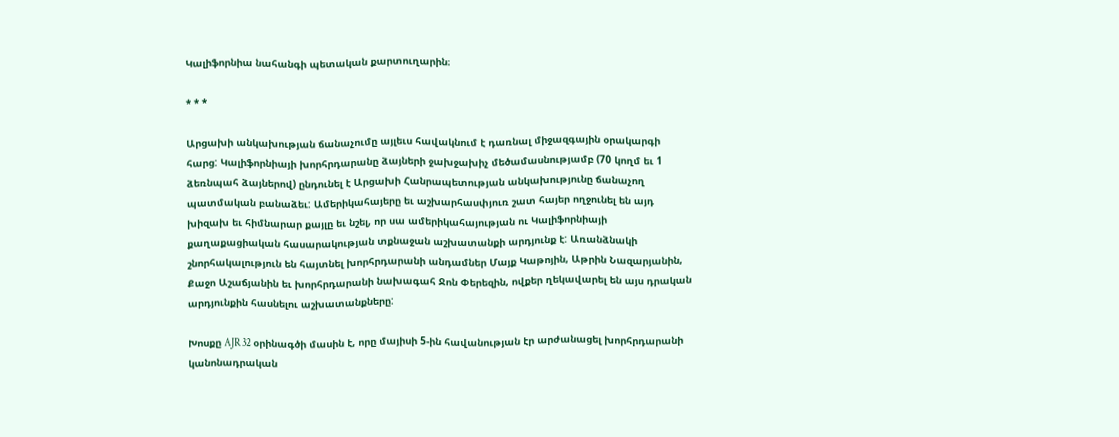Կալիֆորնիա նահանգի պետական քարտուղարին։

* * *

Արցախի անկախության ճանաչումը այլեւս հավակնում է դառնալ միջազգային օրակարգի հարց: Կալիֆորնիայի խորհրդարանը ձայների ջախջախիչ մեծամասնությամբ (70 կողմ եւ 1 ձեռնպահ ձայներով) ընդունել է Արցախի Հանրապետության անկախությունը ճանաչող պատմական բանաձեւ: Ամերիկահայերը եւ աշխարհասփյուռ շատ հայեր ողջունել են այդ խիզախ եւ հիմնարար քայլը եւ նշել, որ սա ամերիկահայության ու Կալիֆորնիայի քաղաքացիական հասարակության տքնաջան աշխատանքի արդյունք է: Առանձնակի շնորհակալություն են հայտնել խորհրդարանի անդամներ Մայք Կաթոյին, Աթրին Նազարյանին, Քաջո Աշաճյանին եւ խորհրդարանի նախագահ Ջոն Փերեզին, ովքեր ղեկավարել են այս դրական արդյունքին հասնելու աշխատանքները:

Խոսքը AJR 32 օրինագծի մասին է, որը մայիսի 5-ին հավանության էր արժանացել խորհրդարանի կանոնադրական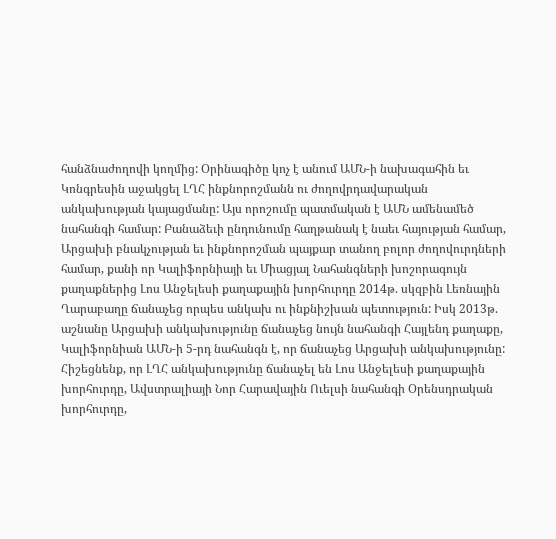հանձնաժողովի կողմից: Օրինագիծը կոչ է անում ԱՄՆ-ի նախագահին եւ Կոնգրեսին աջակցել ԼՂՀ ինքնորոշմանն ու ժողովրդավարական անկախության կայացմանը: Այս որոշումը պատմական է ԱՄՆ ամենամեծ նահանգի համար: Բանաձեւի ընդունումը հաղթանակ է նաեւ հայության համար, Արցախի բնակչության եւ ինքնորոշման պայքար տանող բոլոր ժողովուրդների համար, քանի որ Կալիֆորնիայի եւ Միացյալ Նահանգների խոշորագույն քաղաքներից Լոս Անջելեսի քաղաքային խորհուրդը 2014թ. սկզբին Լեռնային Ղարաբաղը ճանաչեց որպես անկախ ու ինքնիշխան պետություն: Իսկ 2013թ. աշնանը Արցախի անկախությունը ճանաչեց նույն նահանգի Հայլենդ քաղաքը, Կալիֆորնիան ԱՄՆ-ի 5-րդ նահանգն է, որ ճանաչեց Արցախի անկախությունը: Հիշեցնենք, որ ԼՂՀ անկախությունը ճանաչել են Լոս Անջելեսի քաղաքային խորհուրդը, Ավստրալիայի Նոր Հարավային Ուելսի նահանգի Օրենսդրական խորհուրդը,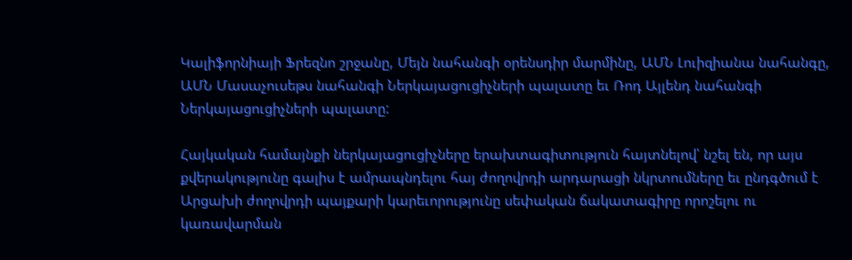Կալիֆորնիայի Ֆրեզնո շրջանը, Մեյն նահանգի օրենսդիր մարմինը, ԱՄՆ Լուիզիանա նահանգը, ԱՄՆ Մասաչուսեթս նահանգի Ներկայացուցիչների պալատը եւ Ռոդ Այլենդ նահանգի Ներկայացուցիչների պալատը:

Հայկական համայնքի ներկայացուցիչները երախտագիտություն հայտնելով՝ նշել են, որ այս քվերակությունը գալիս է ամրապնդելու հայ ժողովրդի արդարացի նկրտումները եւ ընդգծում է Արցախի ժողովրդի պայքարի կարեւորությունը սեփական ճակատագիրը որոշելու ու կառավարման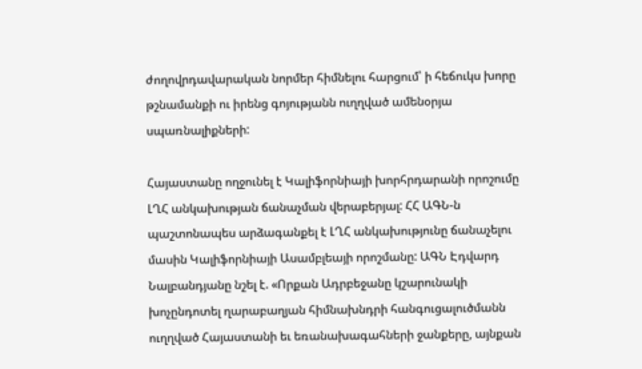ժողովրդավարական նորմեր հիմնելու հարցում՝ ի հեճուկս խորը թշնամանքի ու իրենց գոյությանն ուղղված ամենօրյա սպառնալիքների:

Հայաստանը ողջունել է Կալիֆորնիայի խորհրդարանի որոշումը ԼՂՀ անկախության ճանաչման վերաբերյալ: ՀՀ ԱԳՆ-ն պաշտոնապես արձագանքել է ԼՂՀ անկախությունը ճանաչելու մասին Կալիֆորնիայի Ասամբլեայի որոշմանը: ԱԳՆ Էդվարդ Նալբանդյանը նշել է. «Որքան Ադրբեջանը կշարունակի խոչընդոտել ղարաբաղյան հիմնախնդրի հանգուցալուծմանն ուղղված Հայաստանի եւ եռանախագահների ջանքերը, այնքան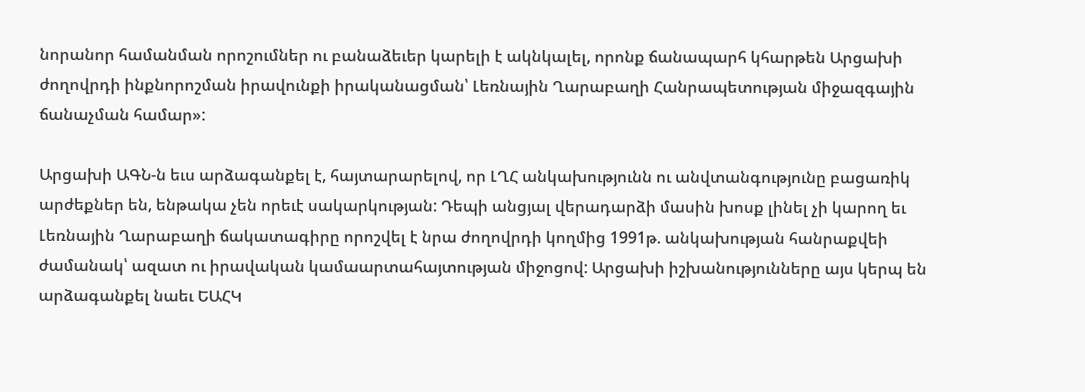նորանոր համանման որոշումներ ու բանաձեւեր կարելի է ակնկալել, որոնք ճանապարհ կհարթեն Արցախի ժողովրդի ինքնորոշման իրավունքի իրականացման՝ Լեռնային Ղարաբաղի Հանրապետության միջազգային ճանաչման համար»:

Արցախի ԱԳՆ-ն եւս արձագանքել է, հայտարարելով, որ ԼՂՀ անկախությունն ու անվտանգությունը բացառիկ արժեքներ են, ենթակա չեն որեւէ սակարկության: Դեպի անցյալ վերադարձի մասին խոսք լինել չի կարող եւ Լեռնային Ղարաբաղի ճակատագիրը որոշվել է նրա ժողովրդի կողմից 1991թ. անկախության հանրաքվեի ժամանակ՝ ազատ ու իրավական կամաարտահայտության միջոցով: Արցախի իշխանությունները այս կերպ են արձագանքել նաեւ ԵԱՀԿ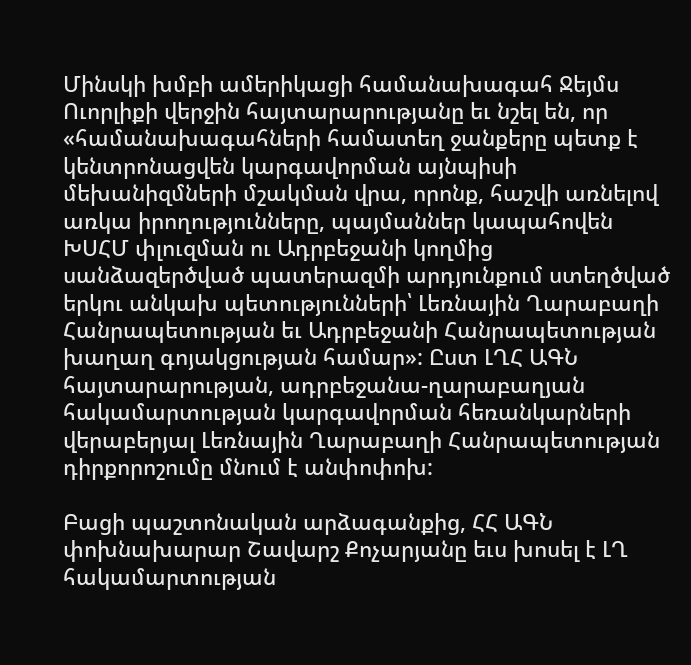Մինսկի խմբի ամերիկացի համանախագահ Ջեյմս Ուորլիքի վերջին հայտարարությանը եւ նշել են, որ «համանախագահների համատեղ ջանքերը պետք է կենտրոնացվեն կարգավորման այնպիսի մեխանիզմների մշակման վրա, որոնք, հաշվի առնելով առկա իրողությունները, պայմաններ կապահովեն ԽՍՀՄ փլուզման ու Ադրբեջանի կողմից սանձազերծված պատերազմի արդյունքում ստեղծված երկու անկախ պետությունների՝ Լեռնային Ղարաբաղի Հանրապետության եւ Ադրբեջանի Հանրապետության խաղաղ գոյակցության համար»: Ըստ ԼՂՀ ԱԳՆ հայտարարության, ադրբեջանա-ղարաբաղյան հակամարտության կարգավորման հեռանկարների վերաբերյալ Լեռնային Ղարաբաղի Հանրապետության դիրքորոշումը մնում է անփոփոխ:

Բացի պաշտոնական արձագանքից, ՀՀ ԱԳՆ փոխնախարար Շավարշ Քոչարյանը եւս խոսել է ԼՂ հակամարտության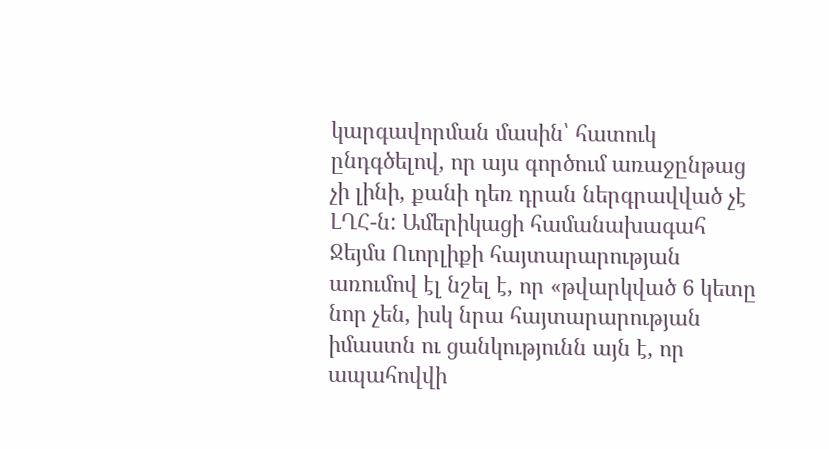կարգավորման մասին՝ հատուկ ընդգծելով, որ այս գործում առաջընթաց չի լինի, քանի դեռ դրան ներգրավված չէ ԼՂՀ-ն: Ամերիկացի համանախագահ Ջեյմս Ուորլիքի հայտարարության առումով էլ նշել է, որ «թվարկված 6 կետը նոր չեն, իսկ նրա հայտարարության իմաստն ու ցանկությունն այն է, որ ապահովվի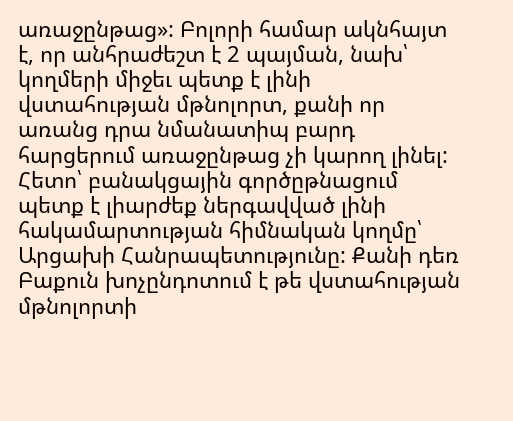առաջընթաց»: Բոլորի համար ակնհայտ է, որ անհրաժեշտ է 2 պայման, նախ՝ կողմերի միջեւ պետք է լինի վստահության մթնոլորտ, քանի որ առանց դրա նմանատիպ բարդ հարցերում առաջընթաց չի կարող լինել: Հետո՝ բանակցային գործըթնացում պետք է լիարժեք ներգավված լինի հակամարտության հիմնական կողմը՝ Արցախի Հանրապետությունը: Քանի դեռ Բաքուն խոչընդոտում է թե վստահության մթնոլորտի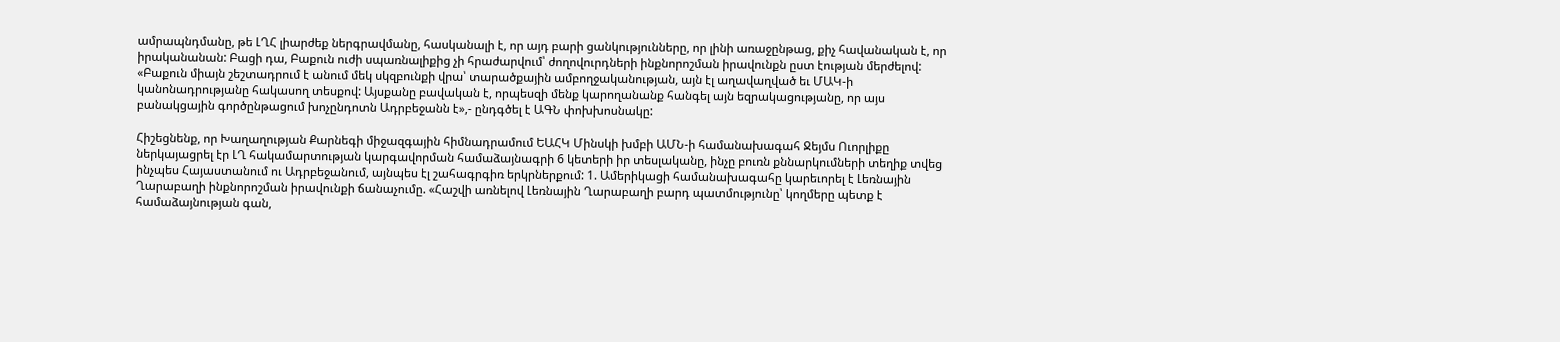ամրապնդմանը, թե ԼՂՀ լիարժեք ներգրավմանը, հասկանալի է, որ այդ բարի ցանկությունները, որ լինի առաջընթաց, քիչ հավանական է, որ իրականանան: Բացի դա, Բաքուն ուժի սպառնալիքից չի հրաժարվում՝ ժողովուրդների ինքնորոշման իրավունքն ըստ էության մերժելով: «Բաքուն միայն շեշտադրում է անում մեկ սկզբունքի վրա՝ տարածքային ամբողջականության, այն էլ աղավաղված եւ ՄԱԿ-ի կանոնադրությանը հակասող տեսքով: Այսքանը բավական է, որպեսզի մենք կարողանանք հանգել այն եզրակացությանը, որ այս բանակցային գործընթացում խոչընդոտն Ադրբեջանն է»,- ընդգծել է ԱԳՆ փոխխոսնակը:

Հիշեցնենք, որ Խաղաղության Քարնեգի միջազգային հիմնադրամում ԵԱՀԿ Մինսկի խմբի ԱՄՆ-ի համանախագահ Ջեյմս Ուորլիքը ներկայացրել էր ԼՂ հակամարտության կարգավորման համաձայնագրի 6 կետերի իր տեսլականը, ինչը բուռն քննարկումների տեղիք տվեց ինչպես Հայաստանում ու Ադրբեջանում, այնպես էլ շահագրգիռ երկրներքում: 1. Ամերիկացի համանախագահը կարեւորել է Լեռնային Ղարաբաղի ինքնորոշման իրավունքի ճանաչումը. «Հաշվի առնելով Լեռնային Ղարաբաղի բարդ պատմությունը՝ կողմերը պետք է համաձայնության գան,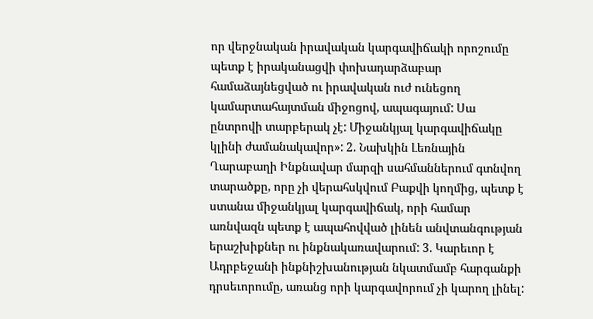որ վերջնական իրավական կարգավիճակի որոշումը պետք է իրականացվի փոխադարձաբար համաձայնեցված ու իրավական ուժ ունեցող կամարտահայտման միջոցով, ապագայում: Սա ընտրովի տարբերակ չէ: Միջանկյալ կարգավիճակը կլինի ժամանակավոր»: 2. Նախկին Լեռնային Ղարաբաղի Ինքնավար մարզի սահմաններում գտնվող տարածքը, որը չի վերահսկվում Բաքվի կողմից, պետք է ստանա միջանկյալ կարգավիճակ, որի համար առնվազն պետք է ապահովված լինեն անվտանգության երաշխիքներ ու ինքնակառավարում: 3. Կարեւոր է Ադրբեջանի ինքնիշխանության նկատմամբ հարգանքի դրսեւորումը, առանց որի կարգավորում չի կարող լինել: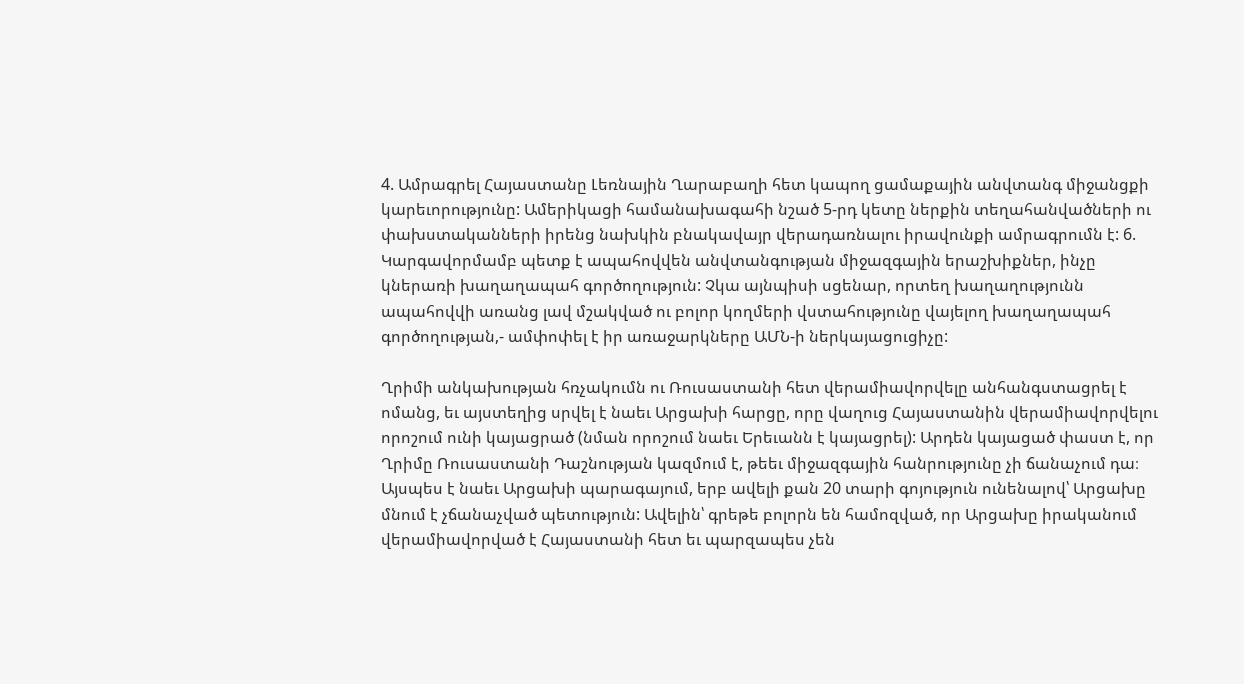4. Ամրագրել Հայաստանը Լեռնային Ղարաբաղի հետ կապող ցամաքային անվտանգ միջանցքի կարեւորությունը: Ամերիկացի համանախագահի նշած 5-րդ կետը ներքին տեղահանվածների ու փախստականների իրենց նախկին բնակավայր վերադառնալու իրավունքի ամրագրումն է: 6. Կարգավորմամբ պետք է ապահովվեն անվտանգության միջազգային երաշխիքներ, ինչը կներառի խաղաղապահ գործողություն: Չկա այնպիսի սցենար, որտեղ խաղաղությունն ապահովվի առանց լավ մշակված ու բոլոր կողմերի վստահությունը վայելող խաղաղապահ գործողության,- ամփոփել է իր առաջարկները ԱՄՆ-ի ներկայացուցիչը:

Ղրիմի անկախության հռչակումն ու Ռուսաստանի հետ վերամիավորվելը անհանգստացրել է ոմանց, եւ այստեղից սրվել է նաեւ Արցախի հարցը, որը վաղուց Հայաստանին վերամիավորվելու որոշում ունի կայացրած (նման որոշում նաեւ Երեւանն է կայացրել): Արդեն կայացած փաստ է, որ Ղրիմը Ռուսաստանի Դաշնության կազմում է, թեեւ միջազգային հանրությունը չի ճանաչում դա։ Այսպես է նաեւ Արցախի պարագայում, երբ ավելի քան 20 տարի գոյություն ունենալով՝ Արցախը մնում է չճանաչված պետություն: Ավելին՝ գրեթե բոլորն են համոզված, որ Արցախը իրականում վերամիավորված է Հայաստանի հետ եւ պարզապես չեն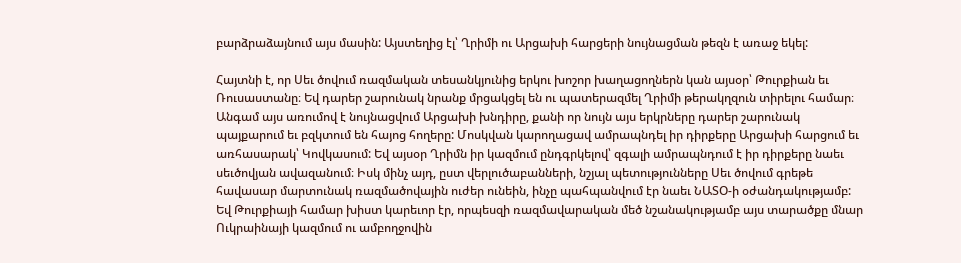բարձրաձայնում այս մասին: Այստեղից էլ՝ Ղրիմի ու Արցախի հարցերի նույնացման թեզն է առաջ եկել:

Հայտնի է, որ Սեւ ծովում ռազմական տեսանկյունից երկու խոշոր խաղացողներն կան այսօր՝ Թուրքիան եւ Ռուսաստանը։ Եվ դարեր շարունակ նրանք մրցակցել են ու պատերազմել Ղրիմի թերակղզուն տիրելու համար։ Անգամ այս առումով է նույնացվում Արցախի խնդիրը, քանի որ նույն այս երկրները դարեր շարունակ պայքարում եւ բզկտում են հայոց հողերը: Մոսկվան կարողացավ ամրապնդել իր դիրքերը Արցախի հարցում եւ առհասարակ՝ Կովկասում: Եվ այսօր Ղրիմն իր կազմում ընդգրկելով՝ զգալի ամրապնդում է իր դիրքերը նաեւ սեւծովյան ավազանում։ Իսկ մինչ այդ, ըստ վերլուծաբանների, նշյալ պետությունները Սեւ ծովում գրեթե հավասար մարտունակ ռազմածովային ուժեր ունեին, ինչը պահպանվում էր նաեւ ՆԱՏՕ-ի օժանդակությամբ: Եվ Թուրքիայի համար խիստ կարեւոր էր, որպեսզի ռազմավարական մեծ նշանակությամբ այս տարածքը մնար Ուկրաինայի կազմում ու ամբողջովին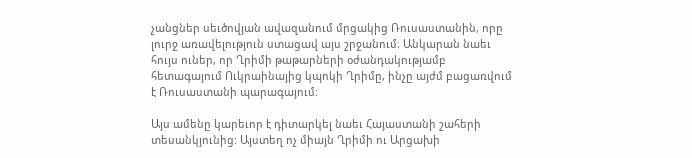չանցներ սեւծովյան ավազանում մրցակից Ռուսաստանին, որը լուրջ առավելություն ստացավ այս շրջանում։ Անկարան նաեւ հույս ուներ, որ Ղրիմի թաթարների օժանդակությամբ հետագայում Ուկրաինայից կպոկի Ղրիմը, ինչը այժմ բացառվում է Ռուսաստանի պարագայում:

Այս ամենը կարեւոր է դիտարկել նաեւ Հայաստանի շահերի տեսանկյունից: Այստեղ ոչ միայն Ղրիմի ու Արցախի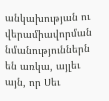անկախության ու վերամիավորման նմանություններն են առկա, այլեւ այն, որ Սեւ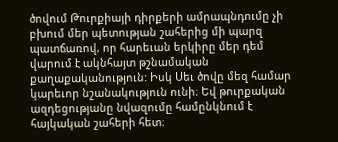ծովում Թուրքիայի դիրքերի ամրապնդումը չի բխում մեր պետության շահերից մի պարզ պատճառով, որ հարեւան երկիրը մեր դեմ վարում է ակնհայտ թշնամական քաղաքականություն: Իսկ Սեւ ծովը մեզ համար կարեւոր նշանակություն ունի։ Եվ թուրքական ազդեցությանը նվազումը համընկնում է հայկական շահերի հետ։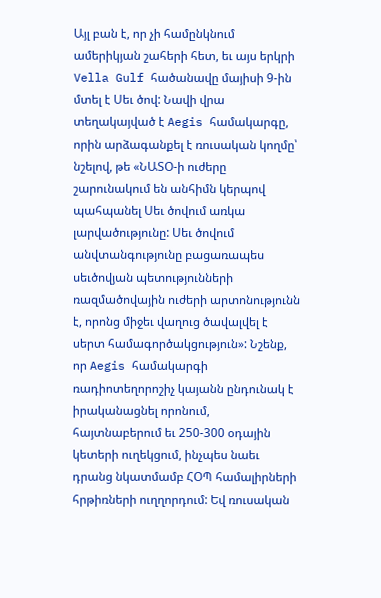Այլ բան է, որ չի համընկնում ամերիկյան շահերի հետ, եւ այս երկրի Vella Gulf հածանավը մայիսի 9-ին մտել է Սեւ ծով: Նավի վրա տեղակայված է Aegis համակարգը, որին արձագանքել է ռուսական կողմը՝ նշելով, թե «ՆԱՏՕ-ի ուժերը շարունակում են անհիմն կերպով պահպանել Սեւ ծովում առկա լարվածությունը: Սեւ ծովում անվտանգությունը բացառապես սեւծովյան պետությունների ռազմածովային ուժերի արտոնությունն է, որոնց միջեւ վաղուց ծավալվել է սերտ համագործակցություն»: Նշենք, որ Aegis համակարգի ռադիոտեղորոշիչ կայանն ընդունակ է իրականացնել որոնում, հայտնաբերում եւ 250-300 օդային կետերի ուղեկցում, ինչպես նաեւ դրանց նկատմամբ ՀՕՊ համալիրների հրթիռների ուղղորդում: Եվ ռուսական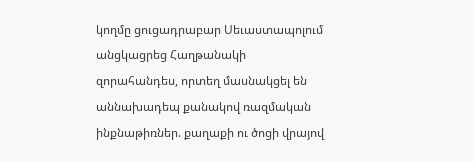կողմը ցուցադրաբար Սեւաստապոլում անցկացրեց Հաղթանակի զորահանդես, որտեղ մասնակցել են աննախադեպ քանակով ռազմական ինքնաթիռներ. քաղաքի ու ծոցի վրայով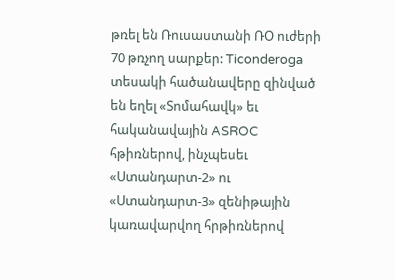թռել են Ռուսաստանի ՌՕ ուժերի 70 թռչող սարքեր: Ticonderoga տեսակի հածանավերը զինված են եղել «Տոմահավկ» եւ հականավային ASROC հթիռներով, ինչպեսեւ «Ստանդարտ-2» ու «Ստանդարտ-3» զենիթային կառավարվող հրթիռներով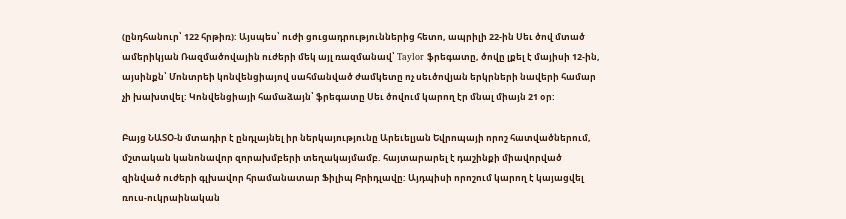(ընդհանուր՝ 122 հրթիռ): Այսպես՝ ուժի ցուցադրություններից հետո, ապրիլի 22-ին Սեւ ծով մտած ամերիկյան Ռազմածովային ուժերի մեկ այլ ռազմանավ՝ Taylor ֆրեգատը, ծովը լքել է մայիսի 12-ին, այսինքն՝ Մոնտրեի կոնվենցիայով սահմանված ժամկետը ոչ սեւծովյան երկրների նավերի համար չի խախտվել: Կոնվենցիայի համաձայն՝ ֆրեգատը Սեւ ծովում կարող էր մնալ միայն 21 օր:

Բայց ՆԱՏՕ-ն մտադիր է ընդլայնել իր ներկայությունը Արեւելյան Եվրոպայի որոշ հատվածներում, մշտական կանոնավոր զորախմբերի տեղակայմամբ. հայտարարել է դաշինքի միավորված զինված ուժերի գլխավոր հրամանատար Ֆիլիպ Բրիդլավը: Այդպիսի որոշում կարող է կայացվել ռուս-ուկրաինական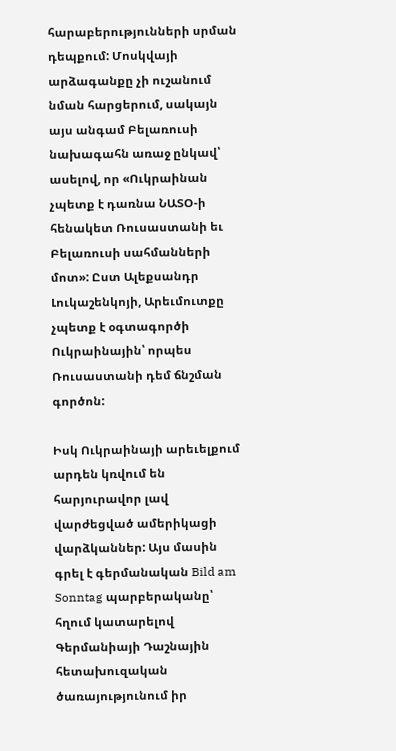հարաբերությունների սրման դեպքում: Մոսկվայի արձագանքը չի ուշանում նման հարցերում, սակայն այս անգամ Բելառուսի նախագահն առաջ ընկավ՝ ասելով, որ «Ուկրաինան չպետք է դառնա ՆԱՏՕ-ի հենակետ Ռուսաստանի եւ Բելառուսի սահմանների մոտ»: Ըստ Ալեքսանդր Լուկաշենկոյի, Արեւմուտքը չպետք է օգտագործի Ուկրաինային՝ որպես Ռուսաստանի դեմ ճնշման գործոն:

Իսկ Ուկրաինայի արեւելքում արդեն կռվում են հարյուրավոր լավ վարժեցված ամերիկացի վարձկաններ: Այս մասին գրել է գերմանական Bild am Sonntag պարբերականը՝ հղում կատարելով Գերմանիայի Դաշնային հետախուզական ծառայությունում իր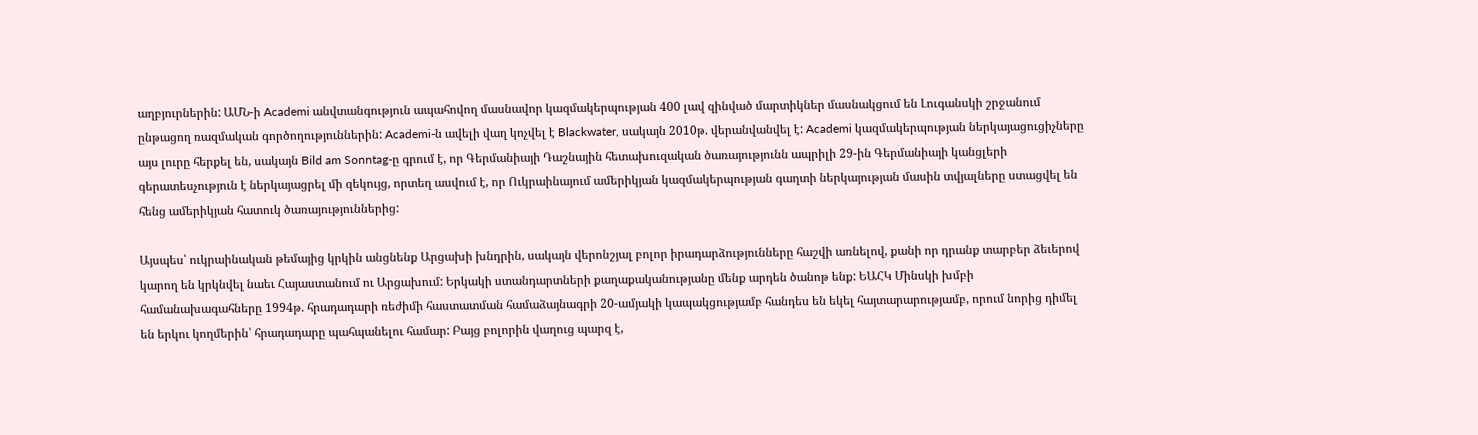աղբյուրներին: ԱՄՆ-ի Academi անվտանգություն ապահովող մասնավոր կազմակերպության 400 լավ զինված մարտիկներ մասնակցում են Լուգանսկի շրջանում ընթացող ռազմական գործողություններին: Academi-ն ավելի վաղ կոչվել է Blackwater, սակայն 2010թ. վերանվանվել է: Academi կազմակերպության ներկայացուցիչները այս լուրը հերքել են, սակայն Bild am Sonntag-ը գրում է, որ Գերմանիայի Դաշնային հետախուզական ծառայությունն ապրիլի 29-ին Գերմանիայի կանցլերի գերատեսչություն է ներկայացրել մի զեկույց, որտեղ ասվում է, որ Ուկրաինայում ամերիկյան կազմակերպության գաղտի ներկայության մասին տվյալները ստացվել են հենց ամերիկյան հատուկ ծառայություններից:

Այսպես՝ ուկրաինական թեմայից կրկին անցնենք Արցախի խնդրին, սակայն վերոնշյալ բոլոր իրադարձությունները հաշվի առնելով, քանի որ դրանք տարբեր ձեւերով կարող են կրկնվել նաեւ Հայաստանում ու Արցախում: Երկակի ստանդարտների քաղաքականությանը մենք արդեն ծանոթ ենք: ԵԱՀԿ Մինսկի խմբի համանախագահները 1994թ. հրադադարի ռեժիմի հաստատման համաձայնագրի 20-ամյակի կապակցությամբ հանդես են եկել հայտարարությամբ, որում նորից դիմել են երկու կողմերին՝ հրադադարը պահպանելու համար: Բայց բոլորին վաղուց պարզ է,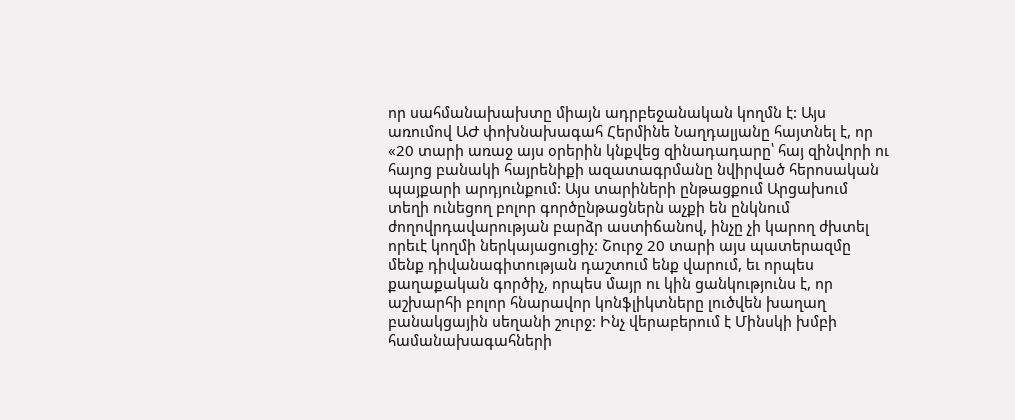որ սահմանախախտը միայն ադրբեջանական կողմն է: Այս առումով ԱԺ փոխնախագահ Հերմինե Նաղդալյանը հայտնել է, որ «20 տարի առաջ այս օրերին կնքվեց զինադադարը՝ հայ զինվորի ու հայոց բանակի հայրենիքի ազատագրմանը նվիրված հերոսական պայքարի արդյունքում: Այս տարիների ընթացքում Արցախում տեղի ունեցող բոլոր գործընթացներն աչքի են ընկնում ժողովրդավարության բարձր աստիճանով, ինչը չի կարող ժխտել որեւէ կողմի ներկայացուցիչ: Շուրջ 20 տարի այս պատերազմը մենք դիվանագիտության դաշտում ենք վարում, եւ որպես քաղաքական գործիչ, որպես մայր ու կին ցանկությունս է, որ աշխարհի բոլոր հնարավոր կոնֆլիկտները լուծվեն խաղաղ բանակցային սեղանի շուրջ: Ինչ վերաբերում է Մինսկի խմբի համանախագահների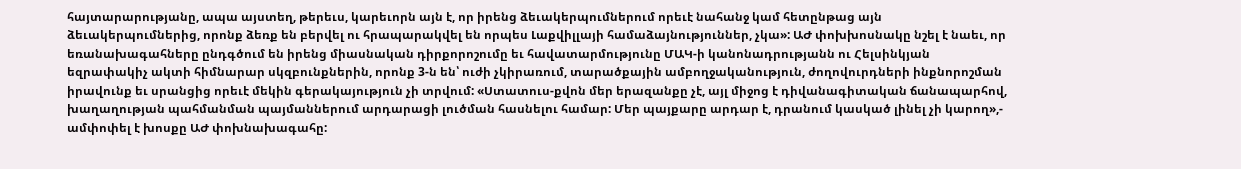հայտարարությանը, ապա այստեղ, թերեւս, կարեւորն այն է, որ իրենց ձեւակերպումներում որեւէ նահանջ կամ հետընթաց այն ձեւակերպումներից, որոնք ձեռք են բերվել ու հրապարակվել են որպես Լաքվիլլայի համաձայնություններ, չկա»: ԱԺ փոխխոսնակը նշել է նաեւ, որ եռանախագահները ընդգծում են իրենց միասնական դիրքորոշումը եւ հավատարմությունը ՄԱԿ-ի կանոնադրությանն ու Հելսինկյան եզրափակիչ ակտի հիմնարար սկզբունքներին, որոնք 3-ն են՝ ուժի չկիրառում, տարածքային ամբողջականություն, ժողովուրդների ինքնորոշման իրավունք եւ սրանցից որեւէ մեկին գերակայություն չի տրվում: «Ստատուս-քվոն մեր երազանքը չէ, այլ միջոց է դիվանագիտական ճանապարհով, խաղաղության պահմանման պայմաններում արդարացի լուծման հասնելու համար: Մեր պայքարը արդար է, դրանում կասկած լինել չի կարող»,- ամփոփել է խոսքը ԱԺ փոխնախագահը: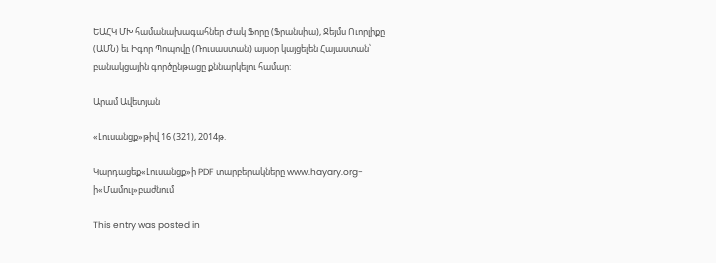ԵԱՀԿ ՄԽ համանախագահներ Ժակ Ֆորը (Ֆրանսիա), Ջեյմս Ուորլիքը (ԱՄՆ) եւ Իգոր Պոպովը (Ռուսաստան) այսօր կայցելեն Հայաստան՝ բանակցային գործընթացը քննարկելու համար:

Արամ Ավետյան

«Լուսանցք»թիվ 16 (321), 2014թ.

Կարդացեք«Լուսանցք»ի PDF տարբերակները www.hayary.org-ի«Մամուլ»բաժնում

This entry was posted in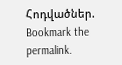Հոդվածներ. Bookmark the permalink.